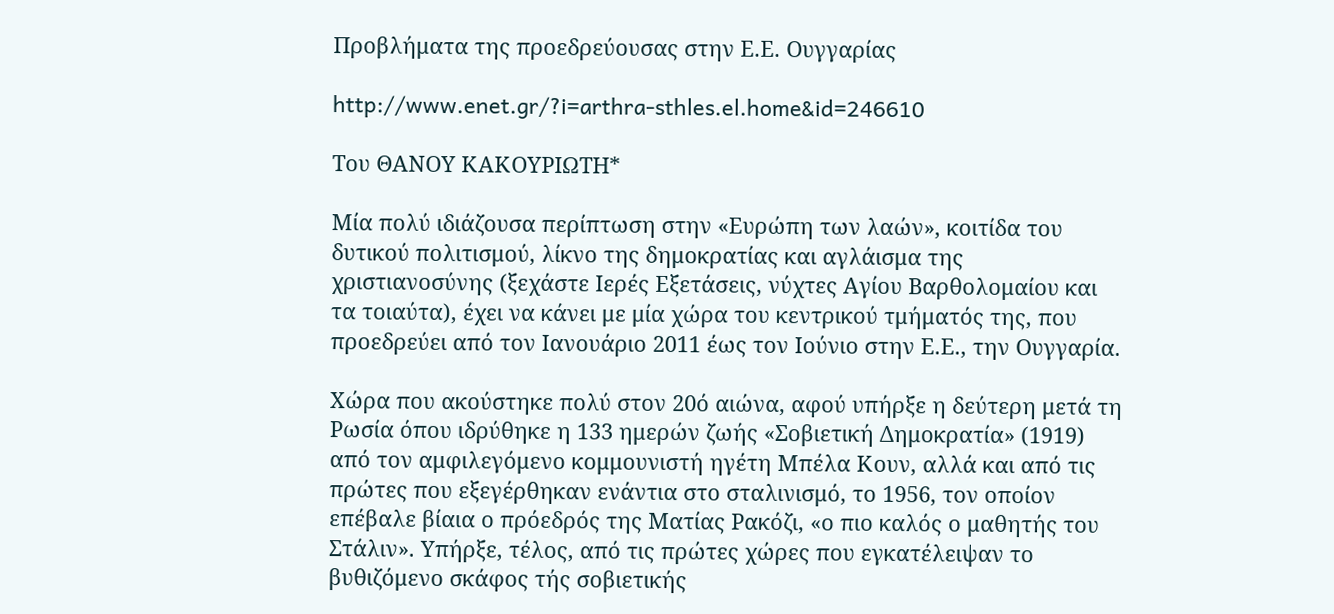Προβλήματα της προεδρεύουσας στην Ε.Ε. Ουγγαρίας

http://www.enet.gr/?i=arthra-sthles.el.home&id=246610

Του ΘΑΝΟΥ ΚΑΚΟΥΡΙΩΤΗ*

Μία πολύ ιδιάζουσα περίπτωση στην «Ευρώπη των λαών», κοιτίδα του δυτικού πολιτισμού, λίκνο της δημοκρατίας και αγλάισμα της χριστιανοσύνης (ξεχάστε Ιερές Εξετάσεις, νύχτες Αγίου Βαρθολομαίου και τα τοιαύτα), έχει να κάνει με μία χώρα του κεντρικού τμήματός της, που προεδρεύει από τον Ιανουάριο 2011 έως τον Ιούνιο στην Ε.Ε., την Ουγγαρία.

Χώρα που ακούστηκε πολύ στον 20ό αιώνα, αφού υπήρξε η δεύτερη μετά τη Ρωσία όπου ιδρύθηκε η 133 ημερών ζωής «Σοβιετική Δημοκρατία» (1919) από τον αμφιλεγόμενο κομμουνιστή ηγέτη Μπέλα Κουν, αλλά και από τις πρώτες που εξεγέρθηκαν ενάντια στο σταλινισμό, το 1956, τον οποίον επέβαλε βίαια ο πρόεδρός της Ματίας Ρακόζι, «ο πιο καλός ο μαθητής του Στάλιν». Υπήρξε, τέλος, από τις πρώτες χώρες που εγκατέλειψαν το βυθιζόμενο σκάφος τής σοβιετικής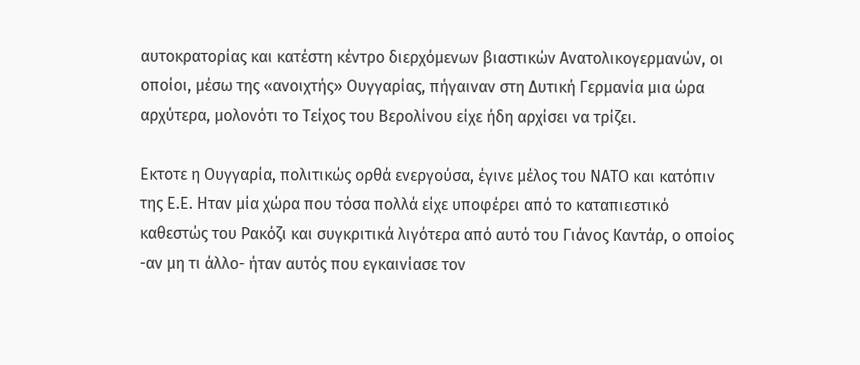αυτοκρατορίας και κατέστη κέντρο διερχόμενων βιαστικών Ανατολικογερμανών, οι οποίοι, μέσω της «ανοιχτής» Ουγγαρίας, πήγαιναν στη Δυτική Γερμανία μια ώρα αρχύτερα, μολονότι το Τείχος του Βερολίνου είχε ήδη αρχίσει να τρίζει.

Εκτοτε η Ουγγαρία, πολιτικώς ορθά ενεργούσα, έγινε μέλος του ΝΑΤΟ και κατόπιν της Ε.Ε. Ηταν μία χώρα που τόσα πολλά είχε υποφέρει από το καταπιεστικό καθεστώς του Ρακόζι και συγκριτικά λιγότερα από αυτό του Γιάνος Καντάρ, ο οποίος -αν μη τι άλλο- ήταν αυτός που εγκαινίασε τον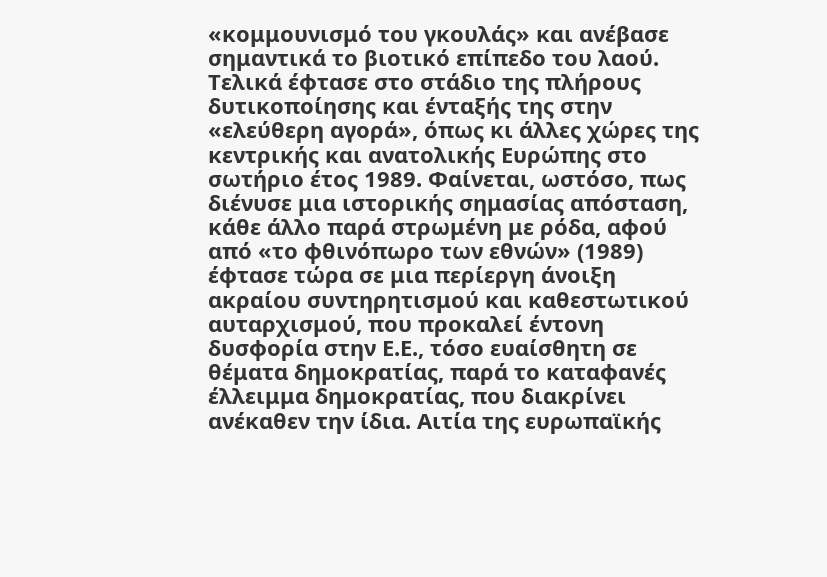«κομμουνισμό του γκουλάς» και ανέβασε σημαντικά το βιοτικό επίπεδο του λαού. Τελικά έφτασε στο στάδιο της πλήρους δυτικοποίησης και ένταξής της στην «ελεύθερη αγορά», όπως κι άλλες χώρες της κεντρικής και ανατολικής Ευρώπης στο σωτήριο έτος 1989. Φαίνεται, ωστόσο, πως διένυσε μια ιστορικής σημασίας απόσταση, κάθε άλλο παρά στρωμένη με ρόδα, αφού από «το φθινόπωρο των εθνών» (1989) έφτασε τώρα σε μια περίεργη άνοιξη ακραίου συντηρητισμού και καθεστωτικού αυταρχισμού, που προκαλεί έντονη δυσφορία στην Ε.Ε., τόσο ευαίσθητη σε θέματα δημοκρατίας, παρά το καταφανές έλλειμμα δημοκρατίας, που διακρίνει ανέκαθεν την ίδια. Αιτία της ευρωπαϊκής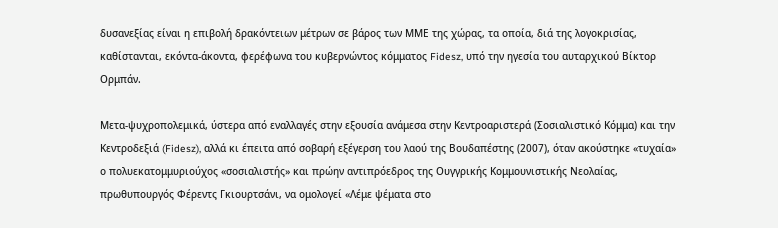δυσανεξίας είναι η επιβολή δρακόντειων μέτρων σε βάρος των ΜΜΕ της χώρας, τα οποία, διά της λογοκρισίας, καθίστανται, εκόντα-άκοντα, φερέφωνα του κυβερνώντος κόμματος Fidesz, υπό την ηγεσία του αυταρχικού Βίκτορ Ορμπάν.

Μετα-ψυχροπολεμικά, ύστερα από εναλλαγές στην εξουσία ανάμεσα στην Κεντροαριστερά (Σοσιαλιστικό Κόμμα) και την Κεντροδεξιά (Fidesz), αλλά κι έπειτα από σοβαρή εξέγερση του λαού της Βουδαπέστης (2007), όταν ακούστηκε «τυχαία» ο πολυεκατομμυριούχος «σοσιαλιστής» και πρώην αντιπρόεδρος της Ουγγρικής Κομμουνιστικής Νεολαίας, πρωθυπουργός Φέρεντς Γκιουρτσάνι, να ομολογεί «Λέμε ψέματα στο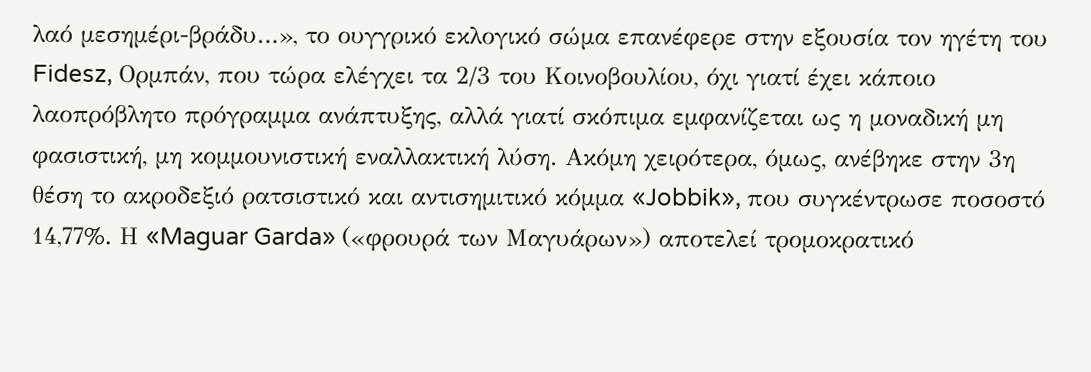λαό μεσημέρι-βράδυ…», το ουγγρικό εκλογικό σώμα επανέφερε στην εξουσία τον ηγέτη του Fidesz, Ορμπάν, που τώρα ελέγχει τα 2/3 του Κοινοβουλίου, όχι γιατί έχει κάποιο λαοπρόβλητο πρόγραμμα ανάπτυξης, αλλά γιατί σκόπιμα εμφανίζεται ως η μοναδική μη φασιστική, μη κομμουνιστική εναλλακτική λύση. Ακόμη χειρότερα, όμως, ανέβηκε στην 3η θέση το ακροδεξιό ρατσιστικό και αντισημιτικό κόμμα «Jobbik», που συγκέντρωσε ποσοστό 14,77%. Η «Maguar Garda» («φρουρά των Μαγυάρων») αποτελεί τρομοκρατικό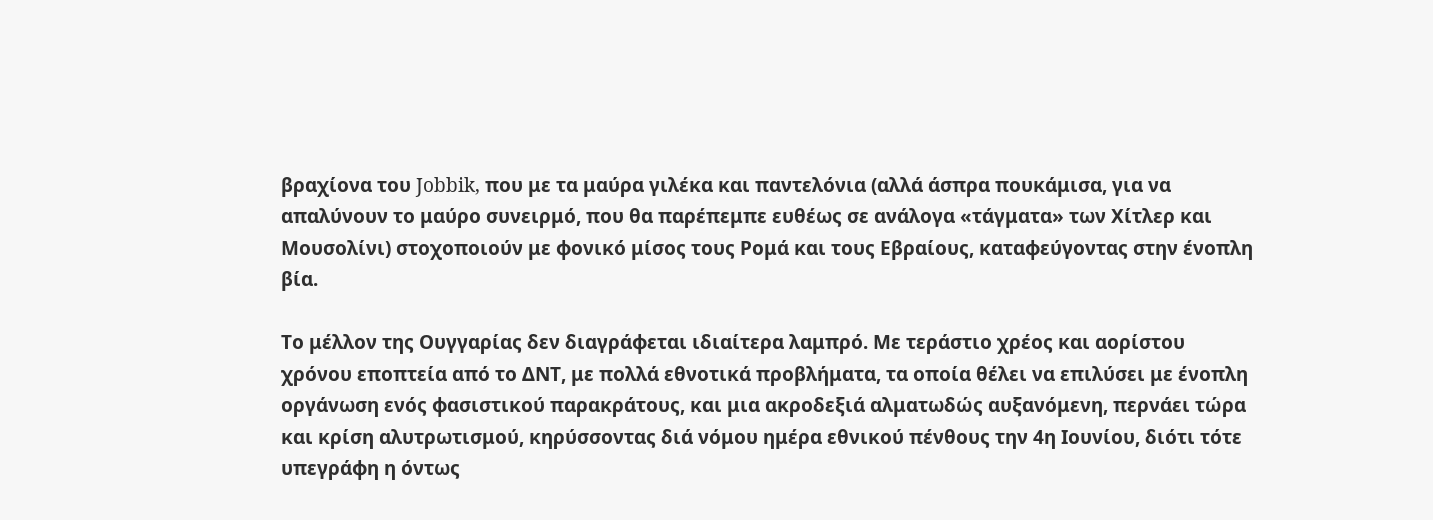βραχίονα του Jobbik, που με τα μαύρα γιλέκα και παντελόνια (αλλά άσπρα πουκάμισα, για να απαλύνουν το μαύρο συνειρμό, που θα παρέπεμπε ευθέως σε ανάλογα «τάγματα» των Χίτλερ και Μουσολίνι) στοχοποιούν με φονικό μίσος τους Ρομά και τους Εβραίους, καταφεύγοντας στην ένοπλη βία.

Το μέλλον της Ουγγαρίας δεν διαγράφεται ιδιαίτερα λαμπρό. Με τεράστιο χρέος και αορίστου χρόνου εποπτεία από το ΔΝΤ, με πολλά εθνοτικά προβλήματα, τα οποία θέλει να επιλύσει με ένοπλη οργάνωση ενός φασιστικού παρακράτους, και μια ακροδεξιά αλματωδώς αυξανόμενη, περνάει τώρα και κρίση αλυτρωτισμού, κηρύσσοντας διά νόμου ημέρα εθνικού πένθους την 4η Ιουνίου, διότι τότε υπεγράφη η όντως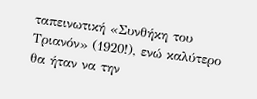ταπεινωτική «Συνθήκη του Τριανόν» (1920!), ενώ καλύτερο θα ήταν να την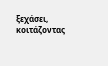ξεχάσει, κοιτάζοντας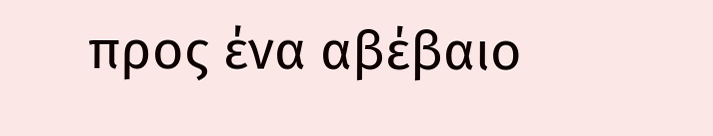προς ένα αβέβαιο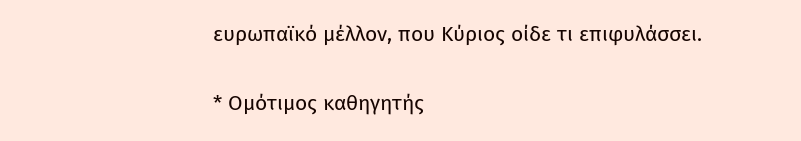ευρωπαϊκό μέλλον, που Κύριος οίδε τι επιφυλάσσει.

* Ομότιμος καθηγητής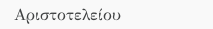Αριστοτελείου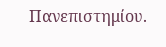Πανεπιστημίου.